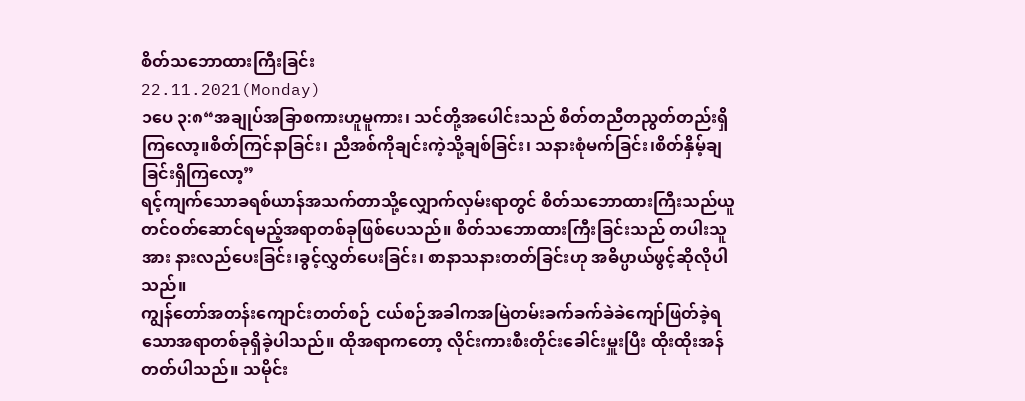စိတ်သဘောထားကြီးခြင်း
22.11.2021(Monday)
၁ပေ ၃:၈“အချုပ်အခြာစကားဟူမူကား၊ သင်တို့အပေါင်းသည် စိတ်တညီတညွတ်တည်းရှိကြလော့။စိတ်ကြင်နာခြင်း၊ ညီအစ်ကိုချင်းကဲ့သို့ချစ်ခြင်း၊ သနားစုံမက်ခြင်း၊စိတ်နှိမ့်ချခြင်းရှိကြလော့”
ရင့်ကျက်သောခရစ်ယာန်အသက်တာသို့လျှောက်လှမ်းရာတွင် စိတ်သဘောထားကြီးသည်ယူတင်ဝတ်ဆောင်ရမည့်အရာတစ်ခုဖြစ်ပေသည်။ စိတ်သဘောထားကြီးခြင်းသည် တပါးသူအား နားလည်ပေးခြင်း၊ခွင့်လွှတ်ပေးခြင်း၊ စာနာသနားတတ်ခြင်းဟု အဓိပ္ပာယ်ဖွင့်ဆိုလိုပါသည်။
ကျွန်တော်အတန်းကျောင်းတတ်စဉ် ငယ်စဉ်အခါကအမြဲတမ်းခက်ခက်ခဲခဲကျော်ဖြတ်ခဲ့ရသောအရာတစ်ခုရှိခဲ့ပါသည်။ ထိုအရာကတော့ လိုင်းကားစီးတိုင်းခေါင်းမှူးပြီး ထိုးထိုးအန်တတ်ပါသည်။ သမိုင်း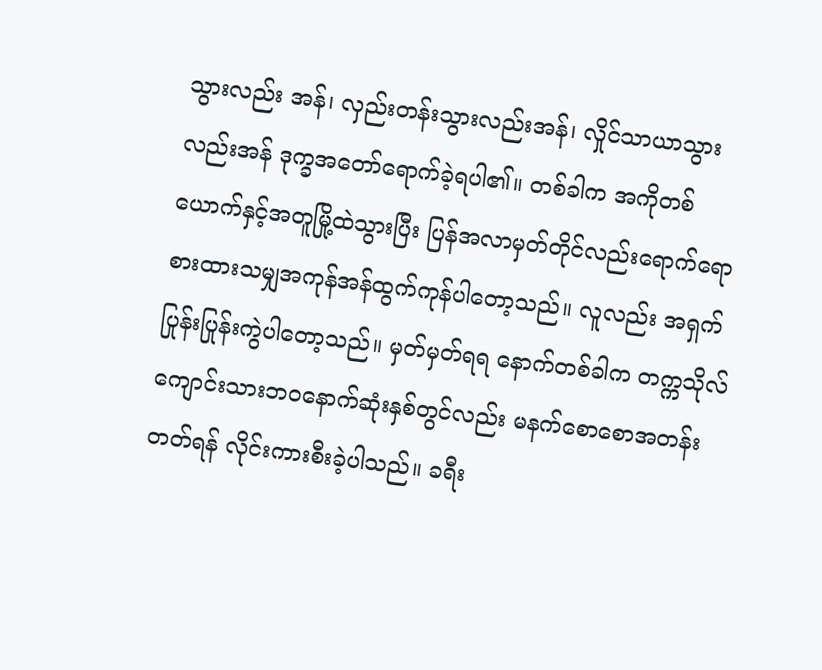သွားလည်း အန်၊ လှည်းတန်းသွားလည်းအန်၊ လှိုင်သာယာသွားလည်းအန် ဒုက္ခအတော်ရောက်ခဲ့ရပါ၏။ တစ်ခါက အကိုတစ်ယောက်နှင့်အတူမြို့ထဲသွားပြီး ပြန်အလာမှတ်တိုင်လည်းရောက်ရော စားထားသမျှအကုန်အန်ထွက်ကုန်ပါတော့သည်။ လူလည်း အရှက်ပြုန်းပြုန်းကွဲပါတော့သည်။ မှတ်မှတ်ရရ နောက်တစ်ခါက တက္ကသိုလ်ကျောင်းသားဘဝနောက်ဆုံးနှစ်တွင်လည်း မနက်စောစောအတန်းတတ်ရန် လိုင်းကားစီးခဲ့ပါသည်။ ခရီး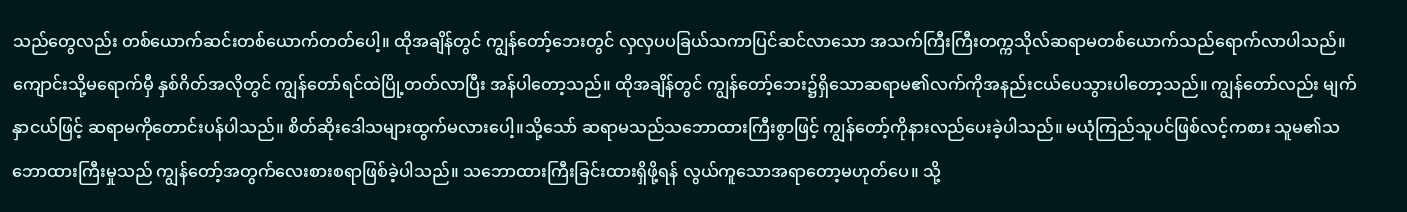သည်တွေလည်း တစ်ယောက်ဆင်းတစ်ယောက်တတ်ပေါ့။ ထိုအချိန်တွင် ကျွန်တော့်ဘေးတွင် လှလှပပခြယ်သကာပြင်ဆင်လာသော အသက်ကြီးကြီးတက္ကသိုလ်ဆရာမတစ်ယောက်သည်ရောက်လာပါသည်။ ကျောင်းသို့မရောက်မှီ နှစ်ဂိတ်အလိုတွင် ကျွန်တော်ရင်ထဲပြို့တတ်လာပြီး အန်ပါတော့သည်။ ထိုအချိန်တွင် ကျွန်တော့်ဘေး၌ရှိသောဆရာမ၏လက်ကိုအနည်းငယ်ပေသွားပါတော့သည်။ ကျွန်တော်လည်း မျက်နှာငယ်ဖြင့် ဆရာမကိုတောင်းပန်ပါသည်။ စိတ်ဆိုးဒေါသများထွက်မလားပေါ့။သို့သော် ဆရာမသည်သဘောထားကြီးစွာဖြင့် ကျွန်တော့်ကိုနားလည်ပေးခဲ့ပါသည်။ မယုံကြည်သူပင်ဖြစ်လင့်ကစား သူမ၏သဘောထားကြီးမှုသည် ကျွန်တော့်အတွက်လေးစားစရာဖြစ်ခဲ့ပါသည်။ သဘောထားကြီးခြင်းထားရှိဖို့ရန် လွယ်ကူသောအရာတော့မဟုတ်ပေ။ သို့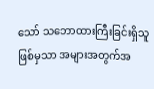သော် သဘောထားကြီးခြင်းရှိသူဖြစ်မှသာ အများအတွက်အ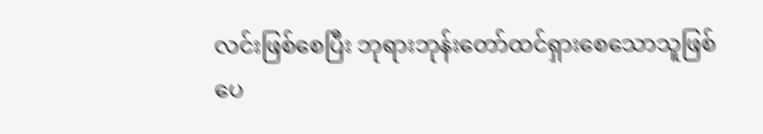လင်းဖြစ်စေပြီး ဘုရားဘုန်းတော်ထင်ရှားစေသောသူဖြစ်ပေ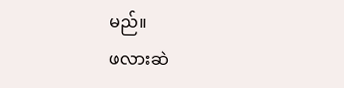မည်။
ဖလားဆဲ